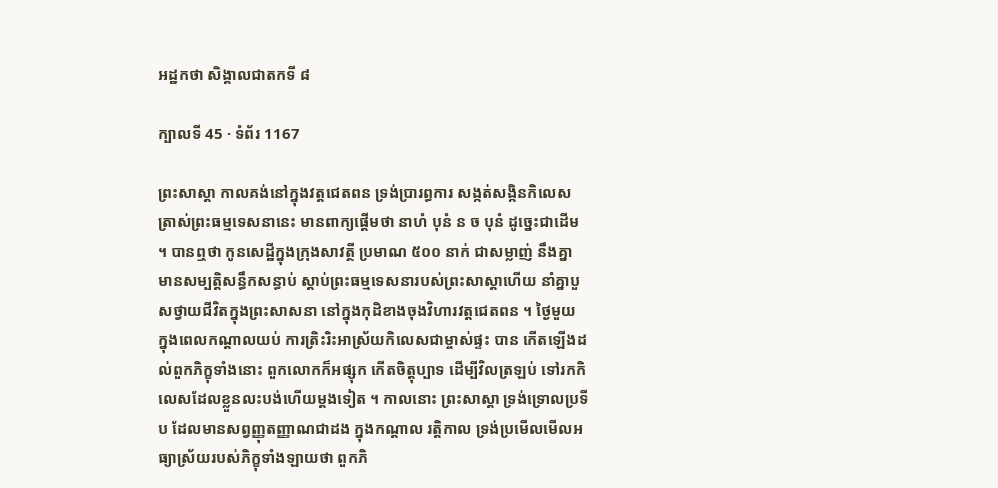អដ្ឋកថា សិង្គាលជាតកទី ៨

ក្បាលទី 45 · ទំព័រ 1167

ព្រះសាស្តា កាលគង់នៅក្នុងវត្តជេតពន ទ្រង់ប្រារព្ធការ សង្កត់សង្កិនកិលេស ត្រាស់ព្រះធម្មទេសនានេះ មានពាក្យផ្តើមថា នាហំ បុនំ ន ច បុនំ ដូច្នេះជាដើម ។ បានឮថា កូនសេដ្ឋីក្នុងក្រុងសាវត្ថី ប្រមាណ ៥០០ នាក់ ជាសម្លាញ់ នឹងគ្នា មានសម្បត្តិសន្ធឹកសន្ធាប់ ស្តាប់ព្រះធម្មទេសនារបស់ព្រះសាស្តាហើយ នាំគ្នាបួសថ្វាយជីវិតក្នុងព្រះសាសនា នៅក្នុងកុដិខាងចុងវិហារវត្តជេតពន ។ ថ្ងៃមួយ ក្នុងពេលកណ្តាលយប់ ការត្រិះរិះអាស្រ័យកិលេសជាម្ចាស់ផ្ទះ បាន កើតឡើងដល់ពួកភិក្ខុទាំងនោះ ពួកលោកក៏អផ្សុក កើតចិត្តុប្បាទ ដើម្បីវិលត្រឡប់ ទៅរកកិលេសដែលខ្លួនលះបង់ហើយម្តងទៀត ។ កាលនោះ ព្រះសាស្តា ទ្រង់ទ្រោលប្រទីប ដែលមានសព្វញ្ញុតញ្ញាណជាដង ក្នុងកណ្តាល រត្តិកាល ទ្រង់ប្រមើលមើលអធ្យាស្រ័យរបស់ភិក្ខុទាំងឡាយថា ពួកភិ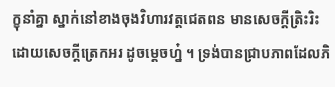ក្ខុនាំគ្នា ស្នាក់នៅខាងចុងវិហារវត្តជេតពន មានសេចក្តីត្រិះរិះ ដោយសេចក្តីត្រេកអរ ដូចម្តេចហ្ន៎ ។ ទ្រង់បានជ្រាបភាពដែលភិ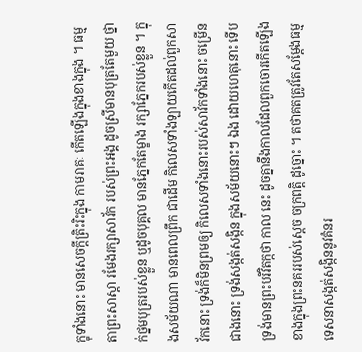ក្ខុទាំងនោះ មានសេចក្តីត្រិះរិះក្នុង កាមរាគៈ កើតឡើងក្នុងខាងក្នុង ។ ធម្មតាព្រះសាស្តា រមែងរក្សាសាវ័ក របស់ព្រះអង្គ ដូចស្រីមានបុត្រតែមួយ ថ្នាក់ថ្នមបុត្ររបស់ខ្លួន ឬដូចបុគ្គល មានភ្នែកតែម្ខាង រក្សាភ្នែករបស់ខ្លួន ។ ក្នុងសម័យណា មានពេលព្រឹក ជាដើម កិលេសទាំងឡាយកើតដល់ពួកសាវ័កនោះ ទ្រង់ក៏មិនព្រមឲ្យ កិលេសទាំងនោះរបស់សាវ័កទាំងនោះ ចម្រើនជាងនោះ ទ្រង់សង្កត់សង្កិន ក្នុងសម័យនោះៗ ឯង ដោយហេតុនោះ ទើបទ្រង់មានព្រះបរិវិតក្កថា កាល នេះ ដូចគ្នានឹងកាលដែលពួកចោរកើតឡើង ខាងក្នុងព្រះនគររបស់ស្តេច ចក្រពត្តិ ដូច្នោះ ។ តថាគតត្រូវតែសម្តែងធម្មទេសនាសង្កត់សង្កិននូវគំនរ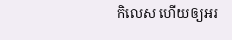កិលេស ហើយឲ្យអរ